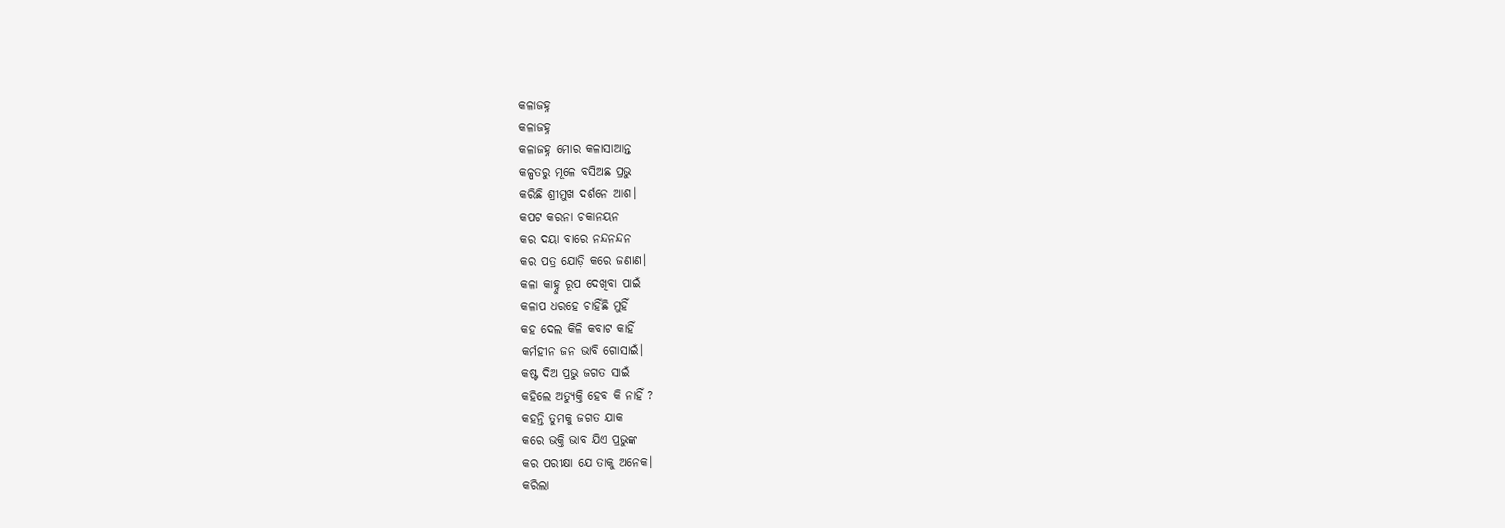କଳାଜହ୍ନ
କଳାଜହ୍ନ
କଳାଜହ୍ନ ମୋର କଳାସାଆନ୍ତ
କଳ୍ପତରୁ ମୂଳେ ବସିଅଛ ପ୍ରଭୁ
କରିଛି ଶ୍ରୀମୁଖ ଦର୍ଶନେ ଆଶ।
କପଟ କରନା ଚକାନୟନ
କର ଦୟା ବାରେ ନନ୍ଦନନ୍ଦନ
କର ପତ୍ର ଯୋଡ଼ି କରେ ଜଣାଣ।
କଳା କାହ୍ନୁ ରୂପ ଦେଖିବା ପାଇଁ
କଳାପ ଧରହେ ଚାହିଁଛି ମୁହିଁ
କହ ଦେଲ କିଳି କବାଟ କାହିଁ
କର୍ମହୀନ ଜନ ଭାବି ଗୋସାଇଁ।
କଷ୍ଟ ଦିଅ ପ୍ରଭୁ ଜଗତ ସାଇଁ
କହିଲେ ଅତ୍ୟୁକ୍ତି ହେବ କି ନାହିଁ ?
କହନ୍ତି ତୁମକୁ ଜଗତ ଯାକ
କରେ ଭକ୍ତି ଭାବ ଯିଏ ପ୍ରଭୁଙ୍କ
କର ପରୀକ୍ଷା ଯେ ତାକୁ ଅନେକ।
କରିଲା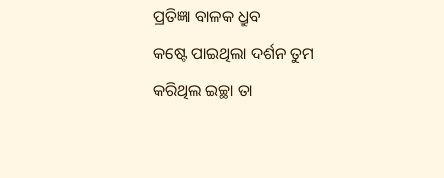ପ୍ରତିଜ୍ଞା ବାଳକ ଧ୍ରୁବ
କଷ୍ଟେ ପାଇଥିଲା ଦର୍ଶନ ତୁମ
କରିଥିଲ ଇଚ୍ଛା ତା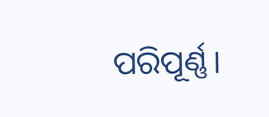ପରିପୂର୍ଣ୍ଣ।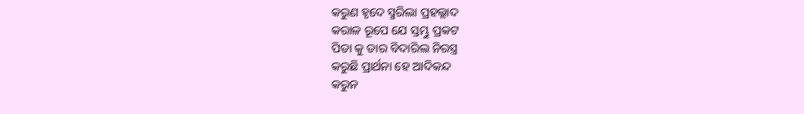କରୁଣ ହୃଦେ ସ୍ମରିଲା ପ୍ରହଲ୍ଲାଦ
କରାଳ ରୂପେ ଯେ ସ୍ତମ୍ଭୁ ପ୍ରକଟ
ପିତା କୁ ତାର ବିଦାରିଲ ନିରସ୍ତ୍ର
କରୁଛି ପ୍ରାର୍ଥନା ହେ ଆଦିକନ୍ଦ
କରୁନ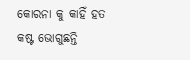କୋରନା କୁ କାହିଁ ହତ
କଷ୍ଟ ଭୋଗୁଛନ୍ତି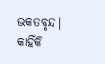ଭକତବୃନ୍ଦ।
କାହିଁକି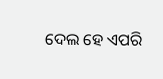ଦେଲ ହେ ଏପରି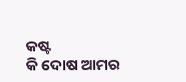କଷ୍ଟ
କି ଦୋଷ ଆମର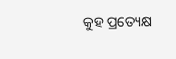କୁହ ପ୍ରତ୍ୟେକ୍ଷ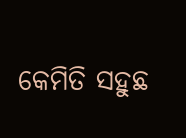କେମିତି ସହୁଛ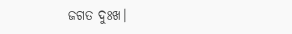ଜଗତ ଦୁଃଖ।